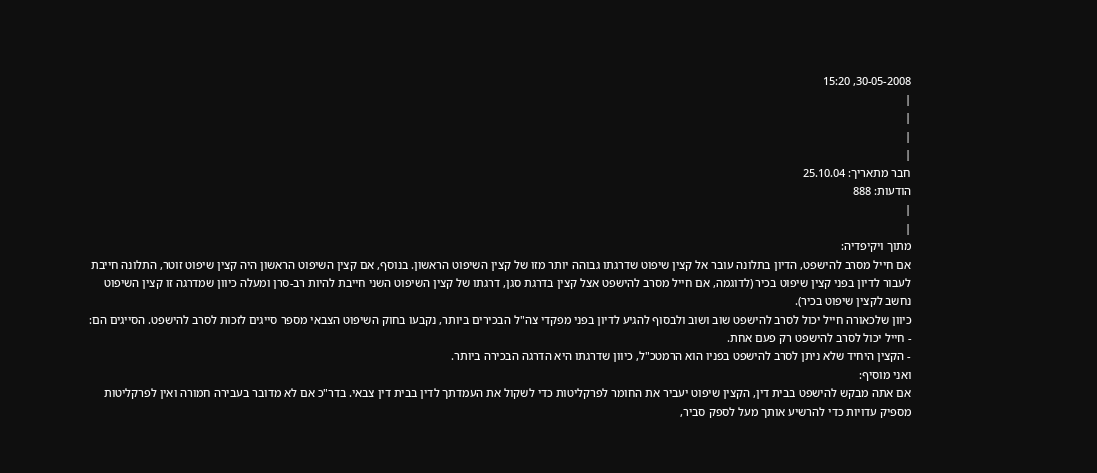30-05-2008, 15:20
|
|
|
|
חבר מתאריך: 25.10.04
הודעות: 888
|
|
מתוך ויקיפדיה:
אם חייל מסרב להישפט, הדיון בתלונה עובר אל קצין שיפוט שדרגתו גבוהה יותר מזו של קצין השיפוט הראשון. בנוסף, אם קצין השיפוט הראשון היה קצין שיפוט זוטר, התלונה חייבת לעבור לדיון בפני קצין שיפוט בכיר (לדוגמה, אם חייל מסרב להישפט אצל קצין בדרגת סגן, דרגתו של קצין השיפוט השני חייבת להיות רב-סרן ומעלה כיוון שמדרגה זו קצין השיפוט נחשב לקצין שיפוט בכיר).
כיוון שלכאורה חייל יכול לסרב להישפט שוב ושוב ולבסוף להגיע לדיון בפני מפקדי צה"ל הבכירים ביותר, נקבעו בחוק השיפוט הצבאי מספר סייגים לזכות לסרב להישפט. הסייגים הם:
- חייל יכול לסרב להישפט רק פעם אחת.
- הקצין היחיד שלא ניתן לסרב להישפט בפניו הוא הרמטכ"ל, כיוון שדרגתו היא הדרגה הבכירה ביותר.
ואני מוסיף:
אם אתה מבקש להישפט בבית דין, הקצין שיפוט יעביר את החומר לפרקליטות כדי לשקול את העמדתך לדין בבית דין צבאי. בדר"כ אם לא מדובר בעבירה חמורה ואין לפרקליטות מספיק עדויות כדי להרשיע אותך מעל לספק סביר,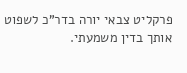פרקליט צבאי יורה בדר"כ לשפוט אותך בדין משמעתי.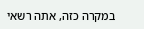במקרה כזה, אתה רשאי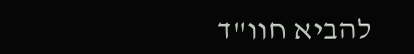להביא חוו"ד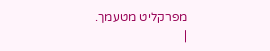מפרקליט מטעמך.
|